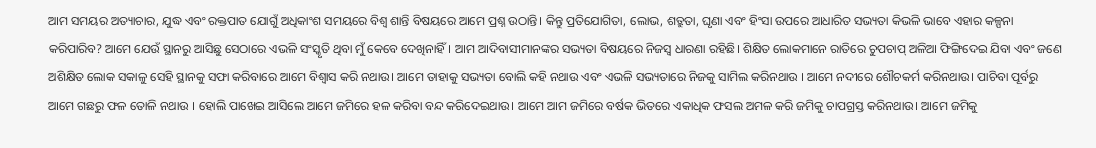ଆମ ସମୟର ଅତ୍ୟାଚାର, ଯୁଦ୍ଧ ଏବଂ ରକ୍ତପାତ ଯୋଗୁଁ ଅଧିକାଂଶ ସମୟରେ ବିଶ୍ୱ ଶାନ୍ତି ବିଷୟରେ ଆମେ ପ୍ରଶ୍ନ ଉଠାନ୍ତି। କିନ୍ତୁ ପ୍ରତିଯୋଗିତା, ଲୋଭ, ଶତ୍ରୁତା, ଘୃଣା ଏବଂ ହିଂସା ଉପରେ ଆଧାରିତ ସଭ୍ୟତା କିଭଳି ଭାବେ ଏହାର କଳ୍ପନା କରିପାରିବ? ଆମେ ଯେଉଁ ସ୍ଥାନରୁ ଆସିଛୁ ସେଠାରେ ଏଭଳି ସଂସ୍କୃତି ଥିବା ମୁଁ କେବେ ଦେଖିନାହିଁ। ଆମ ଆଦିବାସୀମାନଙ୍କର ସଭ୍ୟତା ବିଷୟରେ ନିଜସ୍ୱ ଧାରଣା ରହିଛି। ଶିକ୍ଷିତ ଲୋକମାନେ ରାତିରେ ଚୁପଚାପ୍ ଅଳିଆ ଫିଙ୍ଗିଦେଇ ଯିବା ଏବଂ ଜଣେ ଅଶିକ୍ଷିତ ଲୋକ ସକାଳୁ ସେହି ସ୍ଥାନକୁ ସଫା କରିବାରେ ଆମେ ବିଶ୍ୱାସ କରି ନଥାଉ। ଆମେ ତାହାକୁ ସଭ୍ୟତା ବୋଲି କହି ନଥାଉ ଏବଂ ଏଭଳି ସଭ୍ୟତାରେ ନିଜକୁ ସାମିଲ କରିନଥାଉ । ଆମେ ନଦୀରେ ଶୌଚକର୍ମ କରିନଥାଉ। ପାଚିବା ପୂର୍ବରୁ ଆମେ ଗଛରୁ ଫଳ ତୋଳି ନଥାଉ । ହୋଲି ପାଖେଇ ଆସିଲେ ଆମେ ଜମିରେ ହଳ କରିବା ବନ୍ଦ କରିଦେଇଥାଉ। ଆମେ ଆମ ଜମିରେ ବର୍ଷକ ଭିତରେ ଏକାଧିକ ଫସଲ ଅମଳ କରି ଜମିକୁ ଚାପଗ୍ରସ୍ତ କରିନଥାଉ। ଆମେ ଜମିକୁ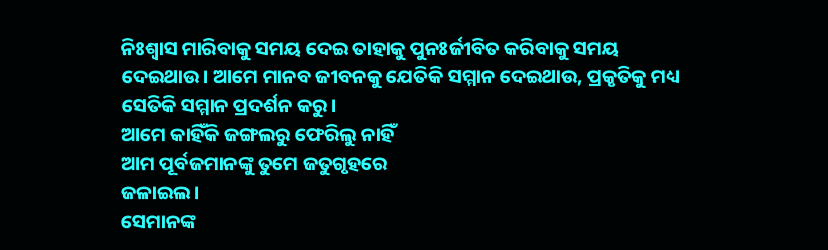ନିଃଶ୍ଵାସ ମାରିବାକୁ ସମୟ ଦେଇ ତାହାକୁ ପୁନଃର୍ଜୀବିତ କରିବାକୁ ସମୟ ଦେଇଥାଉ। ଆମେ ମାନବ ଜୀବନକୁ ଯେତିକି ସମ୍ମାନ ଦେଇଥାଉ, ପ୍ରକୃତିକୁ ମଧ୍ୟ ସେତିକି ସମ୍ମାନ ପ୍ରଦର୍ଶନ କରୁ।
ଆମେ କାହିଁକି ଜଙ୍ଗଲରୁ ଫେରିଲୁ ନାହିଁ
ଆମ ପୂର୍ବଜମାନଙ୍କୁ ତୁମେ ଜତୁଗୃହରେ
ଜଳାଇଲ।
ସେମାନଙ୍କ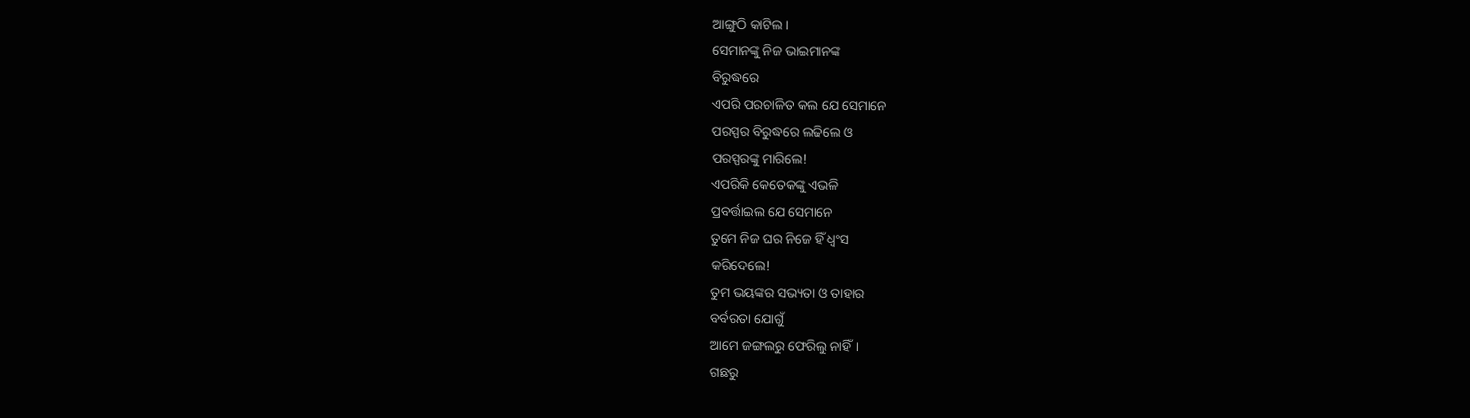ଆଙ୍ଗୁଠି କାଟିଲ।
ସେମାନଙ୍କୁ ନିଜ ଭାଇମାନଙ୍କ
ବିରୁଦ୍ଧରେ
ଏପରି ପରଚାଳିତ କଲ ଯେ ସେମାନେ
ପରସ୍ପର ବିରୁଦ୍ଧରେ ଲଢିଲେ ଓ
ପରସ୍ପରଙ୍କୁ ମାରିଲେ!
ଏପରିକି କେତେକଙ୍କୁ ଏଭଳି
ପ୍ରବର୍ତ୍ତାଇଲ ଯେ ସେମାନେ
ତୁମେ ନିଜ ଘର ନିଜେ ହିଁ ଧ୍ଵଂସ
କରିଦେଲେ!
ତୁମ ଭୟଙ୍କର ସଭ୍ୟତା ଓ ତାହାର
ବର୍ବରତା ଯୋଗୁଁ
ଆମେ ଜଙ୍ଗଲରୁ ଫେରିଲୁ ନାହିଁ।
ଗଛରୁ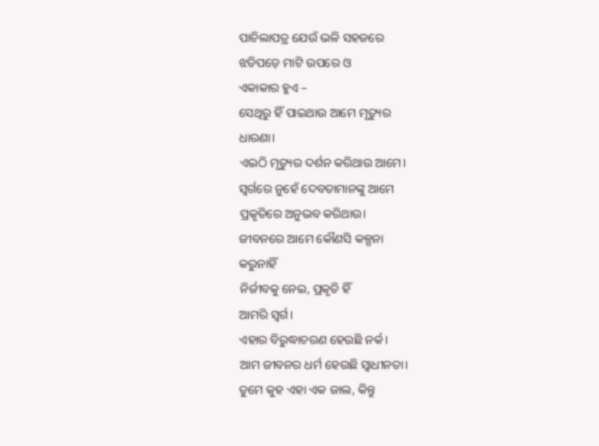ପାଚିଲାପତ୍ର ଯେଉଁ ଭଳି ସହଜରେ
ଝଡିପଡ଼େ ମାଟି ଉପରେ ଓ
ଏକାକାର ହୁଏ –
ସେଥିରୁ ହିଁ ପାଇଥାଉ ଆମେ ମୃତ୍ୟୁର
ଧାରଣା।
ଏଇଠି ମୃତ୍ୟୁର ଦର୍ଶନ କରିଥାଉ ଆମେ।
ସ୍ଵର୍ଗରେ ନୁହେଁ ଦେବତାମାନଙ୍କୁ ଆମେ
ପ୍ରକୃତିରେ ଅନୁଭବ କରିଥାଉ।
ଜୀବନରେ ଆମେ କୌଣସି କଳ୍ପନା
କରୁନାହିଁ
ନିର୍ଜୀବକୁ ନେଇ, ପ୍ରକୃତି ହିଁ
ଆମରି ସ୍ଵର୍ଗ।
ଏହାର ବିରୁଦ୍ଧାଚରଣ ହେଉଛି ନର୍କ।
ଆମ ଜୀବନର ଧର୍ମ ହେଉଛି ସ୍ଵାଧୀନତା।
ତୁମେ କୁହ ଏହା ଏକ ଜାଲ, କିନ୍ତୁ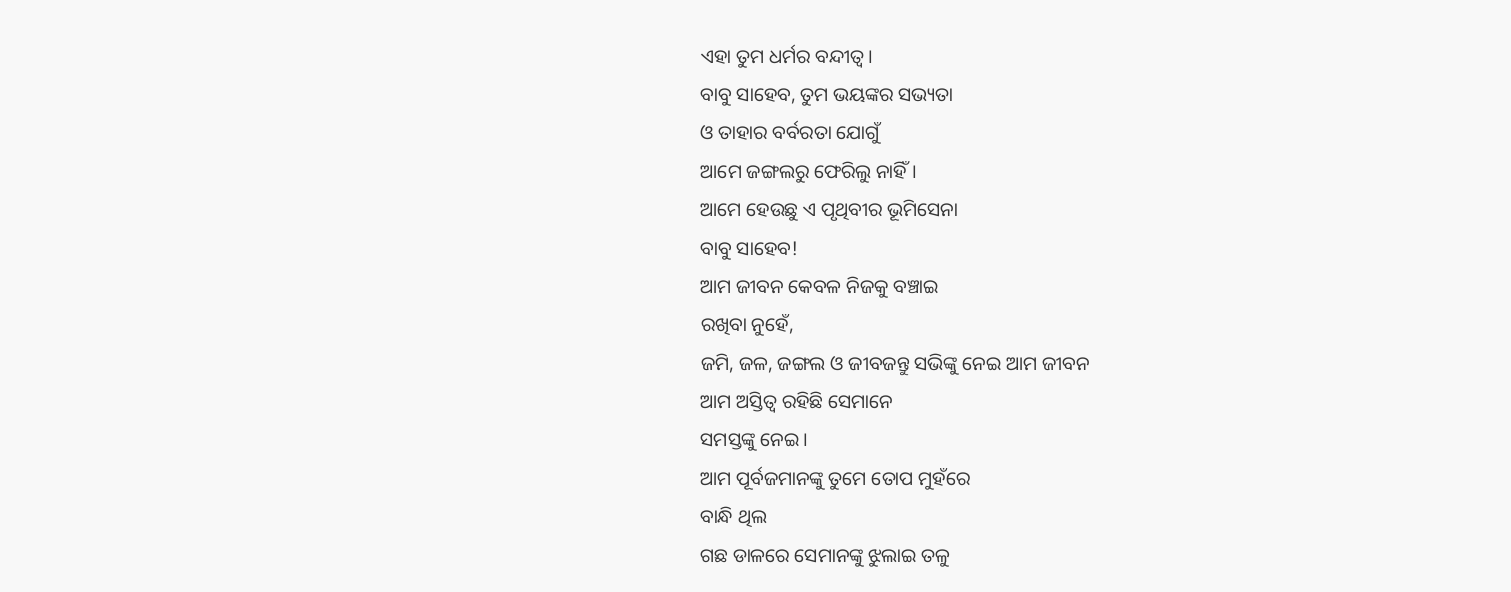ଏହା ତୁମ ଧର୍ମର ବନ୍ଦୀତ୍ଵ।
ବାବୁ ସାହେବ, ତୁମ ଭୟଙ୍କର ସଭ୍ୟତା
ଓ ତାହାର ବର୍ବରତା ଯୋଗୁଁ
ଆମେ ଜଙ୍ଗଲରୁ ଫେରିଲୁ ନାହିଁ।
ଆମେ ହେଉଛୁ ଏ ପୃଥିବୀର ଭୂମିସେନା
ବାବୁ ସାହେବ!
ଆମ ଜୀବନ କେବଳ ନିଜକୁ ବଞ୍ଚାଇ
ରଖିବା ନୁହେଁ,
ଜମି, ଜଳ, ଜଙ୍ଗଲ ଓ ଜୀବଜନ୍ତୁ ସଭିଙ୍କୁ ନେଇ ଆମ ଜୀବନ
ଆମ ଅସ୍ତିତ୍ଵ ରହିଛି ସେମାନେ
ସମସ୍ତଙ୍କୁ ନେଇ।
ଆମ ପୂର୍ବଜମାନଙ୍କୁ ତୁମେ ତୋପ ମୁହଁରେ
ବାନ୍ଧି ଥିଲ
ଗଛ ଡାଳରେ ସେମାନଙ୍କୁ ଝୁଲାଇ ତଳୁ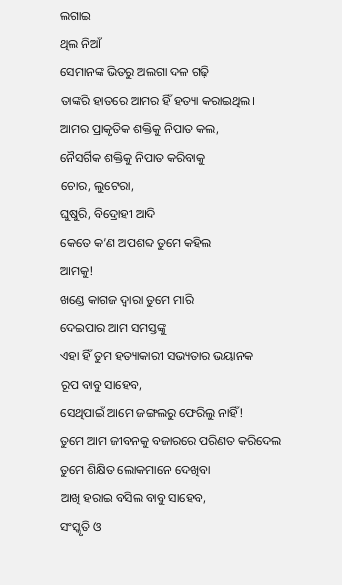ଲଗାଇ
ଥିଲ ନିଆଁ
ସେମାନଙ୍କ ଭିତରୁ ଅଲଗା ଦଳ ଗଢ଼ି
ତାଙ୍କରି ହାତରେ ଆମର ହିଁ ହତ୍ୟା କରାଇଥିଲ।
ଆମର ପ୍ରାକୃତିକ ଶକ୍ତିକୁ ନିପାତ କଲ,
ନୈସର୍ଗିକ ଶକ୍ତିକୁ ନିପାତ କରିବାକୁ
ଚୋର, ଲୁଟେରା,
ଘୁଷୁରି, ବିଦ୍ରୋହୀ ଆଦି
କେତେ କ’ଣ ଅପଶବ୍ଦ ତୁମେ କହିଲ
ଆମକୁ!
ଖଣ୍ଡେ କାଗଜ ଦ୍ଵାରା ତୁମେ ମାରି
ଦେଇପାର ଆମ ସମସ୍ତଙ୍କୁ
ଏହା ହିଁ ତୁମ ହତ୍ୟାକାରୀ ସଭ୍ୟତାର ଭୟାନକ
ରୂପ ବାବୁ ସାହେବ,
ସେଥିପାଇଁ ଆମେ ଜଙ୍ଗଲରୁ ଫେରିଲୁ ନାହିଁ!
ତୁମେ ଆମ ଜୀବନକୁ ବଜାରରେ ପରିଣତ କରିଦେଲ
ତୁମେ ଶିକ୍ଷିତ ଲୋକମାନେ ଦେଖିବା
ଆଖି ହରାଇ ବସିଲ ବାବୁ ସାହେବ,
ସଂସ୍କୃତି ଓ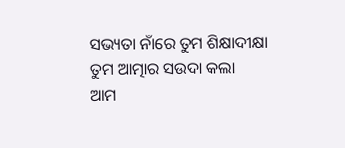ସଭ୍ୟତା ନାଁରେ ତୁମ ଶିକ୍ଷାଦୀକ୍ଷା
ତୁମ ଆତ୍ମାର ସଉଦା କଲା
ଆମ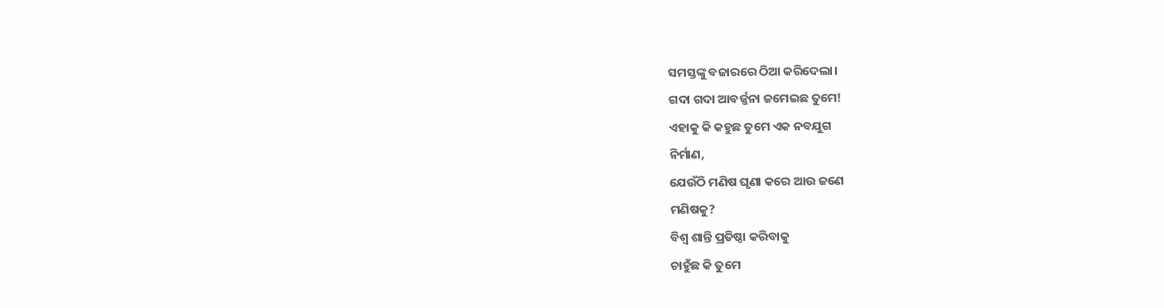ସମସ୍ତଙ୍କୁ ବଜାରରେ ଠିଆ କରିଦେଲା।
ଗଦା ଗଦା ଆବର୍ଜ୍ଜନା ଜମେଇଛ ତୁମେ!
ଏହାକୁ କି କହୁଛ ତୁମେ ଏକ ନବଯୁଗ
ନିର୍ମାଣ,
ଯେଉଁଠି ମଣିଷ ଘୃଣା କରେ ଆଉ ଜଣେ
ମଣିଷକୁ?
ବିଶ୍ୱ ଶାନ୍ତି ପ୍ରତିଷ୍ଠା କରିବାକୁ
ଚାହୁଁଛ କି ତୁମେ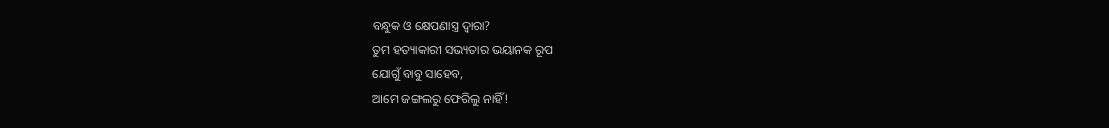ବନ୍ଧୁକ ଓ କ୍ଷେପଣାସ୍ତ୍ର ଦ୍ଵାରା?
ତୁମ ହତ୍ୟାକାରୀ ସଭ୍ୟତାର ଭୟାନକ ରୂପ
ଯୋଗୁଁ ବାବୁ ସାହେବ,
ଆମେ ଜଙ୍ଗଲରୁ ଫେରିଲୁ ନାହିଁ!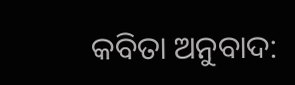କବିତା ଅନୁବାଦ: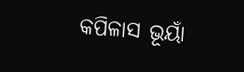କପିଳାସ ଭୂୟାଁ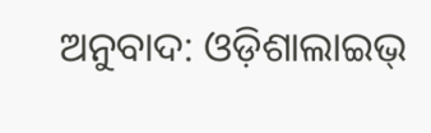ଅନୁବାଦ: ଓଡ଼ିଶାଲାଇଭ୍